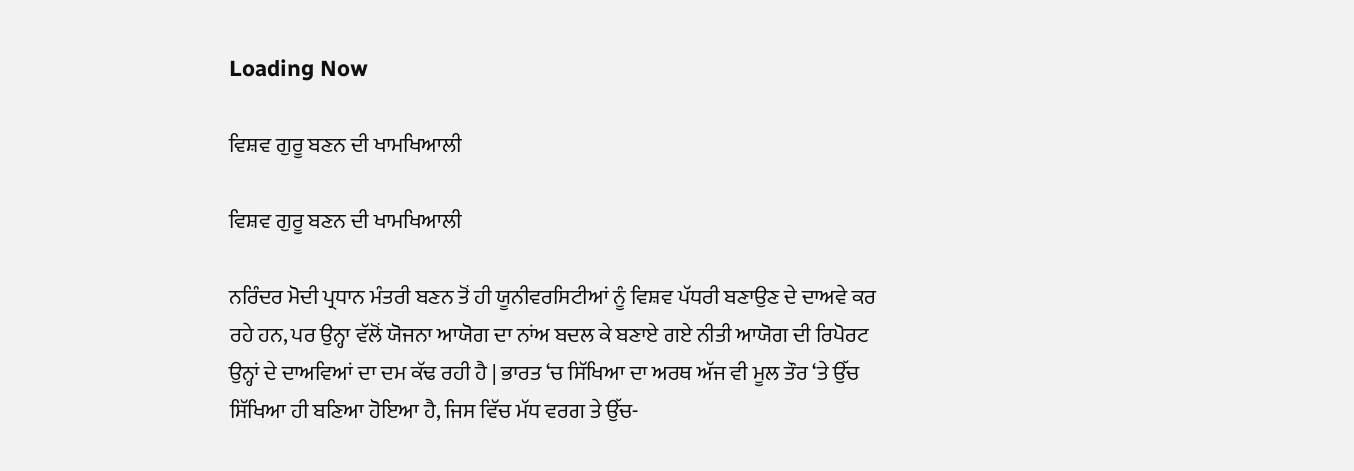Loading Now

ਵਿਸ਼ਵ ਗੁਰੂ ਬਣਨ ਦੀ ਖਾਮਖਿਆਲੀ

ਵਿਸ਼ਵ ਗੁਰੂ ਬਣਨ ਦੀ ਖਾਮਖਿਆਲੀ

ਨਰਿੰਦਰ ਮੋਦੀ ਪ੍ਰਧਾਨ ਮੰਤਰੀ ਬਣਨ ਤੋਂ ਹੀ ਯੂਨੀਵਰਸਿਟੀਆਂ ਨੂੰ ਵਿਸ਼ਵ ਪੱਧਰੀ ਬਣਾਉਣ ਦੇ ਦਾਅਵੇ ਕਰ ਰਹੇ ਹਨ, ਪਰ ਉਨ੍ਹਾ ਵੱਲੋਂ ਯੋਜਨਾ ਆਯੋਗ ਦਾ ਨਾਂਅ ਬਦਲ ਕੇ ਬਣਾਏ ਗਏ ਨੀਤੀ ਆਯੋਗ ਦੀ ਰਿਪੋਰਟ ਉਨ੍ਹਾਂ ਦੇ ਦਾਅਵਿਆਂ ਦਾ ਦਮ ਕੱਢ ਰਹੀ ਹੈ | ਭਾਰਤ ‘ਚ ਸਿੱਖਿਆ ਦਾ ਅਰਥ ਅੱਜ ਵੀ ਮੂਲ ਤੌਰ ‘ਤੇ ਉੱਚ ਸਿੱਖਿਆ ਹੀ ਬਣਿਆ ਹੋਇਆ ਹੈ, ਜਿਸ ਵਿੱਚ ਮੱਧ ਵਰਗ ਤੇ ਉੱਚ-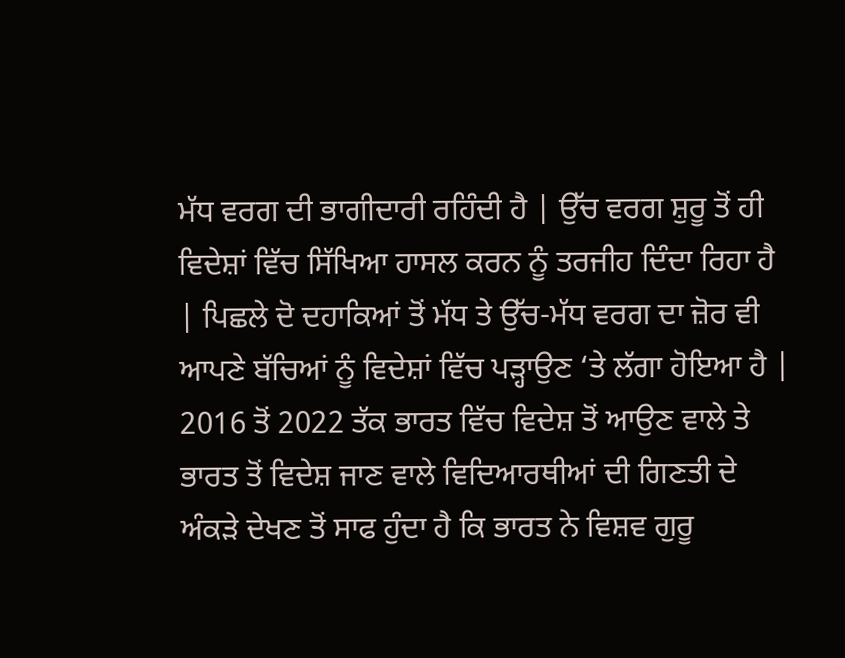ਮੱਧ ਵਰਗ ਦੀ ਭਾਗੀਦਾਰੀ ਰਹਿੰਦੀ ਹੈ | ਉੱਚ ਵਰਗ ਸ਼ੁਰੂ ਤੋਂ ਹੀ ਵਿਦੇਸ਼ਾਂ ਵਿੱਚ ਸਿੱਖਿਆ ਹਾਸਲ ਕਰਨ ਨੂੰ ਤਰਜੀਹ ਦਿੰਦਾ ਰਿਹਾ ਹੈ | ਪਿਛਲੇ ਦੋ ਦਹਾਕਿਆਂ ਤੋਂ ਮੱਧ ਤੇ ਉੱਚ-ਮੱਧ ਵਰਗ ਦਾ ਜ਼ੋਰ ਵੀ ਆਪਣੇ ਬੱਚਿਆਂ ਨੂੰ ਵਿਦੇਸ਼ਾਂ ਵਿੱਚ ਪੜ੍ਹਾਉਣ ‘ਤੇ ਲੱਗਾ ਹੋਇਆ ਹੈ | 2016 ਤੋਂ 2022 ਤੱਕ ਭਾਰਤ ਵਿੱਚ ਵਿਦੇਸ਼ ਤੋਂ ਆਉਣ ਵਾਲੇ ਤੇ ਭਾਰਤ ਤੋਂ ਵਿਦੇਸ਼ ਜਾਣ ਵਾਲੇ ਵਿਦਿਆਰਥੀਆਂ ਦੀ ਗਿਣਤੀ ਦੇ ਅੰਕੜੇ ਦੇਖਣ ਤੋਂ ਸਾਫ ਹੁੰਦਾ ਹੈ ਕਿ ਭਾਰਤ ਨੇ ਵਿਸ਼ਵ ਗੁਰੂ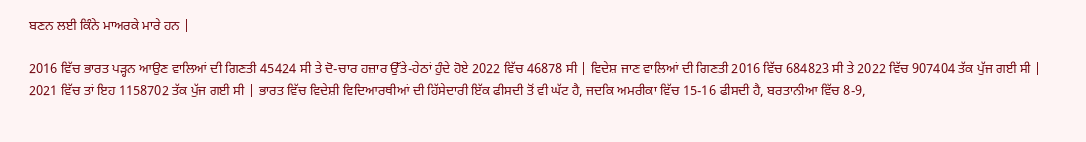ਬਣਨ ਲਈ ਕਿੰਨੇ ਮਾਅਰਕੇ ਮਾਰੇ ਹਨ |

2016 ਵਿੱਚ ਭਾਰਤ ਪੜ੍ਹਨ ਆਉਣ ਵਾਲਿਆਂ ਦੀ ਗਿਣਤੀ 45424 ਸੀ ਤੇ ਦੋ-ਚਾਰ ਹਜ਼ਾਰ ਉੱਤੇ-ਹੇਠਾਂ ਹੁੰਦੇ ਹੋਏ 2022 ਵਿੱਚ 46878 ਸੀ | ਵਿਦੇਸ਼ ਜਾਣ ਵਾਲਿਆਂ ਦੀ ਗਿਣਤੀ 2016 ਵਿੱਚ 684823 ਸੀ ਤੇ 2022 ਵਿੱਚ 907404 ਤੱਕ ਪੁੱਜ ਗਈ ਸੀ | 2021 ਵਿੱਚ ਤਾਂ ਇਹ 1158702 ਤੱਕ ਪੁੱਜ ਗਈ ਸੀ | ਭਾਰਤ ਵਿੱਚ ਵਿਦੇਸ਼ੀ ਵਿਦਿਆਰਥੀਆਂ ਦੀ ਹਿੱਸੇਦਾਰੀ ਇੱਕ ਫੀਸਦੀ ਤੋਂ ਵੀ ਘੱਟ ਹੈ, ਜਦਕਿ ਅਮਰੀਕਾ ਵਿੱਚ 15-16 ਫੀਸਦੀ ਹੈ, ਬਰਤਾਨੀਆ ਵਿੱਚ 8-9,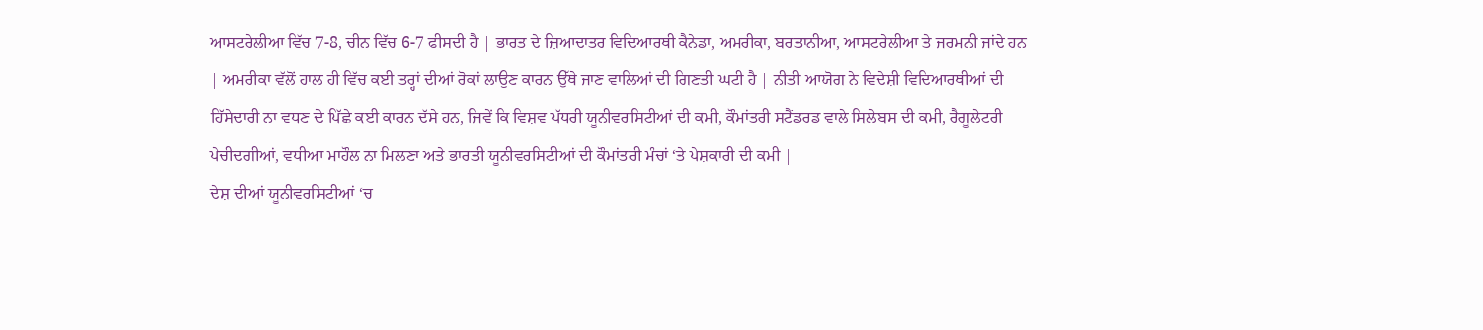ਆਸਟਰੇਲੀਆ ਵਿੱਚ 7-8, ਚੀਨ ਵਿੱਚ 6-7 ਫੀਸਦੀ ਹੈ | ਭਾਰਤ ਦੇ ਜ਼ਿਆਦਾਤਰ ਵਿਦਿਆਰਥੀ ਕੈਨੇਡਾ, ਅਮਰੀਕਾ, ਬਰਤਾਨੀਆ, ਆਸਟਰੇਲੀਆ ਤੇ ਜਰਮਨੀ ਜਾਂਦੇ ਹਨ | ਅਮਰੀਕਾ ਵੱਲੋਂ ਹਾਲ ਹੀ ਵਿੱਚ ਕਈ ਤਰ੍ਹਾਂ ਦੀਆਂ ਰੋਕਾਂ ਲਾਉਣ ਕਾਰਨ ਉੱਥੇ ਜਾਣ ਵਾਲਿਆਂ ਦੀ ਗਿਣਤੀ ਘਟੀ ਹੈ | ਨੀਤੀ ਆਯੋਗ ਨੇ ਵਿਦੇਸ਼ੀ ਵਿਦਿਆਰਥੀਆਂ ਦੀ ਹਿੱਸੇਦਾਰੀ ਨਾ ਵਧਣ ਦੇ ਪਿੱਛੇ ਕਈ ਕਾਰਨ ਦੱਸੇ ਹਨ, ਜਿਵੇਂ ਕਿ ਵਿਸ਼ਵ ਪੱਧਰੀ ਯੂਨੀਵਰਸਿਟੀਆਂ ਦੀ ਕਮੀ, ਕੌਮਾਂਤਰੀ ਸਟੈਂਡਰਡ ਵਾਲੇ ਸਿਲੇਬਸ ਦੀ ਕਮੀ, ਰੈਗੂਲੇਟਰੀ ਪੇਚੀਦਗੀਆਂ, ਵਧੀਆ ਮਾਹੌਲ ਨਾ ਮਿਲਣਾ ਅਤੇ ਭਾਰਤੀ ਯੂਨੀਵਰਸਿਟੀਆਂ ਦੀ ਕੌਮਾਂਤਰੀ ਮੰਚਾਂ ‘ਤੇ ਪੇਸ਼ਕਾਰੀ ਦੀ ਕਮੀ |
ਦੇਸ਼ ਦੀਆਂ ਯੂਨੀਵਰਸਿਟੀਆਂ ‘ਚ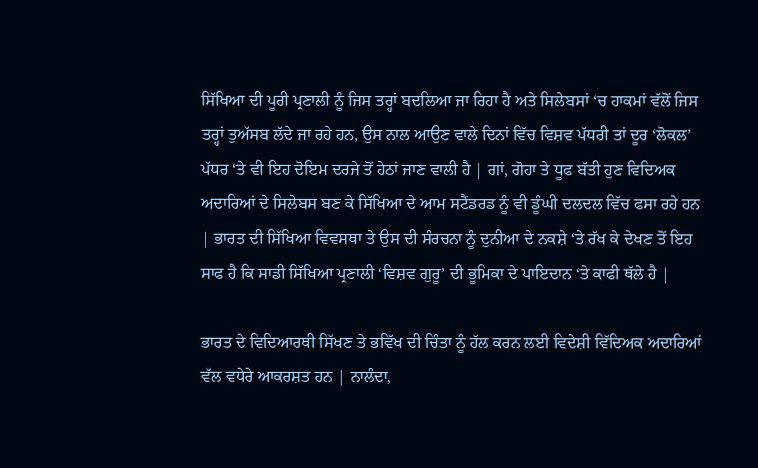ਸਿੱਖਿਆ ਦੀ ਪੂਰੀ ਪ੍ਰਣਾਲੀ ਨੂੰ ਜਿਸ ਤਰ੍ਹਾਂ ਬਦਲਿਆ ਜਾ ਰਿਹਾ ਹੈ ਅਤੇ ਸਿਲੇਬਸਾਂ ‘ਚ ਹਾਕਮਾਂ ਵੱਲੋਂ ਜਿਸ ਤਰ੍ਹਾਂ ਤੁਅੱਸਬ ਲੱਦੇ ਜਾ ਰਹੇ ਹਨ, ਉਸ ਨਾਲ ਆਉਣ ਵਾਲੇ ਦਿਨਾਂ ਵਿੱਚ ਵਿਸ਼ਵ ਪੱਧਰੀ ਤਾਂ ਦੂਰ ‘ਲੋਕਲ’ ਪੱਧਰ ‘ਤੇ ਵੀ ਇਹ ਦੋਇਮ ਦਰਜੇ ਤੋਂ ਹੇਠਾਂ ਜਾਣ ਵਾਲੀ ਹੈ | ਗਾਂ, ਗੋਹਾ ਤੇ ਧੂਫ ਬੱਤੀ ਹੁਣ ਵਿਦਿਅਕ ਅਦਾਰਿਆਂ ਦੇ ਸਿਲੇਬਸ ਬਣ ਕੇ ਸਿੱਖਿਆ ਦੇ ਆਮ ਸਟੈਂਡਰਡ ਨੂੰ ਵੀ ਡੂੰਘੀ ਦਲਦਲ ਵਿੱਚ ਫਸਾ ਰਹੇ ਹਨ | ਭਾਰਤ ਦੀ ਸਿੱਖਿਆ ਵਿਵਸਥਾ ਤੇ ਉਸ ਦੀ ਸੰਰਚਨਾ ਨੂੰ ਦੁਨੀਆ ਦੇ ਨਕਸ਼ੇ ‘ਤੇ ਰੱਖ ਕੇ ਦੇਖਣ ਤੋਂ ਇਹ ਸਾਫ ਹੈ ਕਿ ਸਾਡੀ ਸਿੱਖਿਆ ਪ੍ਰਣਾਲੀ ‘ਵਿਸ਼ਵ ਗੁਰੂ’ ਦੀ ਭੂਮਿਕਾ ਦੇ ਪਾਇਦਾਨ ‘ਤੇ ਕਾਫੀ ਥੱਲੇ ਹੈ |

ਭਾਰਤ ਦੇ ਵਿਦਿਆਰਥੀ ਸਿੱਖਣ ਤੇ ਭਵਿੱਖ ਦੀ ਚਿੰਤਾ ਨੂੰ ਹੱਲ ਕਰਨ ਲਈ ਵਿਦੇਸ਼ੀ ਵਿੱਦਿਅਕ ਅਦਾਰਿਆਂ ਵੱਲ ਵਧੇਰੇ ਆਕਰਸ਼ਤ ਹਨ | ਨਾਲੰਦਾ,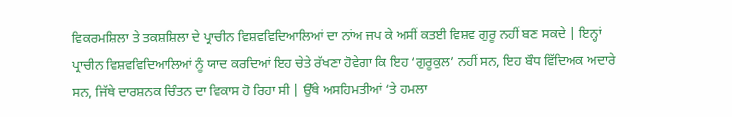ਵਿਕਰਮਸ਼ਿਲਾ ਤੇ ਤਕਸ਼ਸ਼ਿਲਾ ਦੇ ਪ੍ਰਾਚੀਨ ਵਿਸ਼ਵਵਿਦਿਆਲਿਆਂ ਦਾ ਨਾਂਅ ਜਪ ਕੇ ਅਸੀਂ ਕਤਈ ਵਿਸ਼ਵ ਗੁਰੂ ਨਹੀਂ ਬਣ ਸਕਦੇ | ਇਨ੍ਹਾਂ ਪ੍ਰਾਚੀਨ ਵਿਸ਼ਵਵਿਦਿਆਲਿਆਂ ਨੂੰ ਯਾਦ ਕਰਦਿਆਂ ਇਹ ਚੇਤੇ ਰੱਖਣਾ ਹੋਵੇਗਾ ਕਿ ਇਹ ‘ਗੁਰੂਕੁਲ’ ਨਹੀਂ ਸਨ, ਇਹ ਬੌਧ ਵਿੱਦਿਅਕ ਅਦਾਰੇ ਸਨ, ਜਿੱਥੇ ਦਾਰਸ਼ਨਕ ਚਿੰਤਨ ਦਾ ਵਿਕਾਸ ਹੋ ਰਿਹਾ ਸੀ | ਉੱਥੇ ਅਸਹਿਮਤੀਆਂ ‘ਤੇ ਹਮਲਾ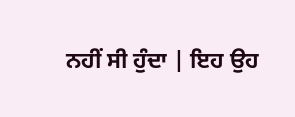ਨਹੀਂ ਸੀ ਹੁੰਦਾ | ਇਹ ਉਹ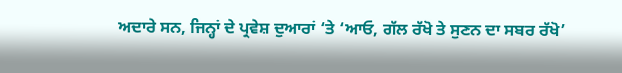ਅਦਾਰੇ ਸਨ, ਜਿਨ੍ਹਾਂ ਦੇ ਪ੍ਰਵੇਸ਼ ਦੁਆਰਾਂ ‘ਤੇ ‘ਆਓ, ਗੱਲ ਰੱਖੋ ਤੇ ਸੁਣਨ ਦਾ ਸਬਰ ਰੱਖੋ’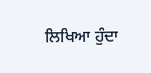ਲਿਖਿਆ ਹੁੰਦਾ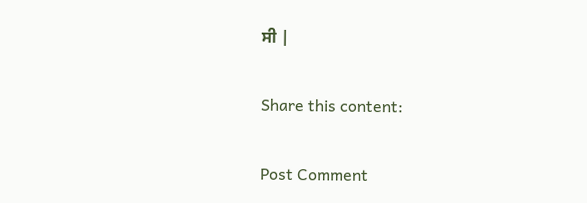ਸੀ |

Share this content:

Post Comment